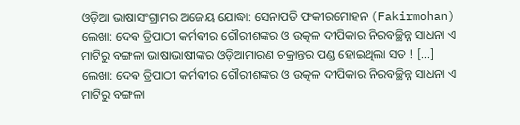ଓଡ଼ିଆ ଭାଷାସଂଗ୍ରାମର ଅଜେୟ ଯୋଦ୍ଧା: ସେନାପତି ଫକୀରମୋହନ (Fakirmohan)
ଲେଖା: ଦେଵ ତ୍ରିପାଠୀ କର୍ମଵୀର ଗୌରୀଶଙ୍କର ଓ ଉତ୍କଳ ଦୀପିକାର ନିରବଚ୍ଛିନ୍ନ ସାଧନା ଏ ମାଟିରୁ ବଙ୍ଗଳା ଭାଷାଭାଷୀଙ୍କର ଓଡ଼ିଆମାରଣ ଚକ୍ରାନ୍ତର ପଣ୍ଡ ହୋଇଥିଲା ସତ ! […]
ଲେଖା: ଦେଵ ତ୍ରିପାଠୀ କର୍ମଵୀର ଗୌରୀଶଙ୍କର ଓ ଉତ୍କଳ ଦୀପିକାର ନିରବଚ୍ଛିନ୍ନ ସାଧନା ଏ ମାଟିରୁ ବଙ୍ଗଳା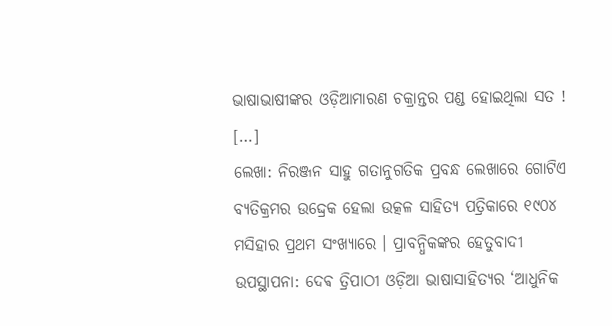ଭାଷାଭାଷୀଙ୍କର ଓଡ଼ିଆମାରଣ ଚକ୍ରାନ୍ତର ପଣ୍ଡ ହୋଇଥିଲା ସତ ! […]
ଲେଖା: ନିରଞ୍ଜନ ସାହୁ ଗତାନୁଗତିକ ପ୍ରବନ୍ଧ ଲେଖାରେ ଗୋଟିଏ ବ୍ୟତିକ୍ରମର ଉଦ୍ଦ୍ରେକ ହେଲା ଉତ୍କଳ ସାହିତ୍ୟ ପତ୍ରିକାରେ ୧୯୦୪ ମସିହାର ପ୍ରଥମ ସଂଖ୍ୟାରେ । ପ୍ରାବନ୍ଧିକଙ୍କର ହେତୁବାଦୀ
ଉପସ୍ଥାପନା: ଦେଵ ତ୍ରିପାଠୀ ଓଡ଼ିଆ ଭାଷାସାହିତ୍ୟର ‘ଆଧୁନିକ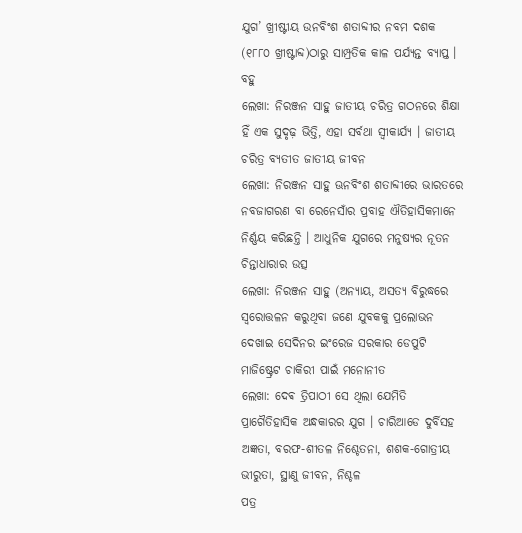ଯୁଗ’ ଖ୍ରୀଷ୍ଟୀୟ ଉନବିଂଶ ଶତାବ୍ଦୀର ନବମ ଦଶକ (୧୮୮୦ ଖ୍ରୀଷ୍ଟାବ୍ଦ)ଠାରୁ ସାମ୍ପ୍ରତିକ କାଳ ପର୍ଯ୍ୟନ୍ତ ବ୍ୟାପ୍ତ । ବହୁ
ଲେଖା: ନିରଞ୍ଜନ ସାହୁ ଜାତୀୟ ଚରିତ୍ର ଗଠନରେ ଶିକ୍ଷା ହିଁ ଏକ ସୁଦୃଢ଼ ଭିତ୍ତି, ଏହା ସର୍ବଥା ସ୍ଵୀକାର୍ଯ୍ୟ । ଜାତୀୟ ଚରିତ୍ର ବ୍ୟତୀତ ଜାତୀୟ ଜୀବନ
ଲେଖା: ନିରଞ୍ଜନ ସାହୁ ଊନବିଂଶ ଶତାବ୍ଦୀରେ ଭାରତରେ ନବଜାଗରଣ ବା ରେନେସାଁର ପ୍ରବାହ ଐତିହାସିକମାନେ ନିର୍ଣ୍ଣୟ କରିଛନ୍ତି । ଆଧୁନିକ ଯୁଗରେ ମନୁଷ୍ୟର ନୂତନ ଚିନ୍ତାଧାରାର ଉତ୍ସ
ଲେଖା: ନିରଞ୍ଜନ ସାହୁ (ଅନ୍ୟାୟ, ଅସତ୍ୟ ବିରୁଦ୍ଧରେ ସ୍ଵରୋତ୍ତଳନ କରୁଥିବା ଜଣେ ଯୁବକକୁ ପ୍ରଲୋଭନ ଦେଖାଇ ସେଦିନର ଇଂରେଜ ସରକାର ଡେପୁଟି ମାଜିଷ୍ଟ୍ରେଟ ଚାକିରୀ ପାଇଁ ମନୋନୀତ
ଲେଖା: ଦେଵ ତ୍ରିପାଠୀ ସେ ଥିଲା ଯେମିତି ପ୍ରାଗୈତିହାସିକ ଅନ୍ଧକାରର ଯୁଗ । ଚାରିଆଡେ ଦୁର୍ବିସହ ଅଜ୍ଞତା, ବରଫ-ଶୀତଳ ନିଶ୍ଚେତନା, ଶଶକ-ଗୋତ୍ରୀୟ ଭୀରୁତା, ସ୍ଥାଣୁ ଜୀବନ, ନିଶ୍ଚଳ
ପତ୍ର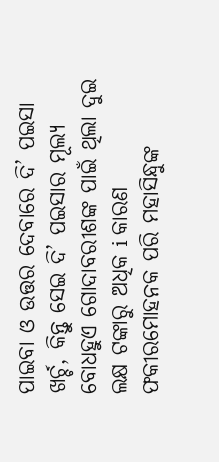ପାଇବା ଓ ଉତ୍ତର ଦେବାରେ ଦି’ ପଇସା ଖର୍ଚ୍ଚ, କିନ୍ତୁ ସେଇ ଦି’ ପଇସାର ମୂଲ୍ୟ ବୋଧହୁଏ ଗୋଦାବରୀଶଙ୍କ ପାଇଁ ଥିଲା ଦୁଇ ଲକ୍ଷ ଟଙ୍କାରୁ ଅଧିକ i କାରଣ ଫକୀରମୋହନକ ପରି ମହାସିନ୍ଧୁଙ୍କ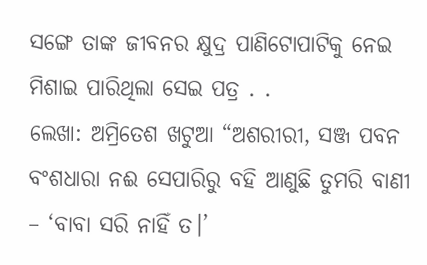ସଙ୍ଗେ ତାଙ୍କ ଜୀବନର କ୍ଷୁଦ୍ର ପାଣିଟୋପାଟିକୁ ନେଇ ମିଶାଇ ପାରିଥିଲା ସେଇ ପତ୍ର . .
ଲେଖା: ଅମ୍ରିତେଶ ଖଟୁଆ “ଅଶରୀରୀ, ସଞ୍ଜ ପବନ ବଂଶଧାରା ନଈ ସେପାରିରୁ ବହି ଆଣୁଛି ତୁମରି ବାଣୀ – ‘ବାବା ସରି ନାହିଁ ତ।’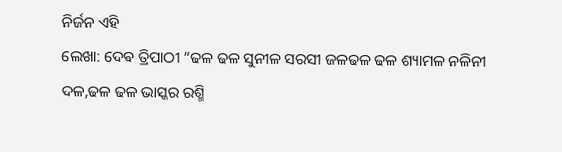ନିର୍ଜନ ଏହି
ଲେଖା: ଦେଵ ତ୍ରିପାଠୀ “ଢଳ ଢଳ ସୁନୀଳ ସରସୀ ଜଳଢଳ ଢଳ ଶ୍ୟାମଳ ନଳିନୀ ଦଳ,ଢଳ ଢଳ ଭାସ୍କର ରଶ୍ମି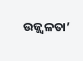ଉଜ୍ଜ୍ବଳତା’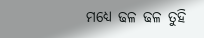ମଧ୍ୟେ ଢଳ ଢଳ ତୁହି